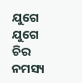ଯୁଗେ ଯୁଗେ ଚିର ନମସ୍ୟ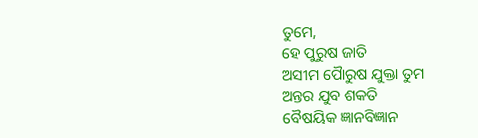ତୁମେ,
ହେ ପୁରୁଷ ଜାତି
ଅସୀମ ପୈାରୁଷ ଯୁକ୍ତା ତୁମ
ଅନ୍ତର ଯୁବ ଶକତି
ବୈଷୟିକ ଜ୍ଞାନବିଜ୍ଞାନ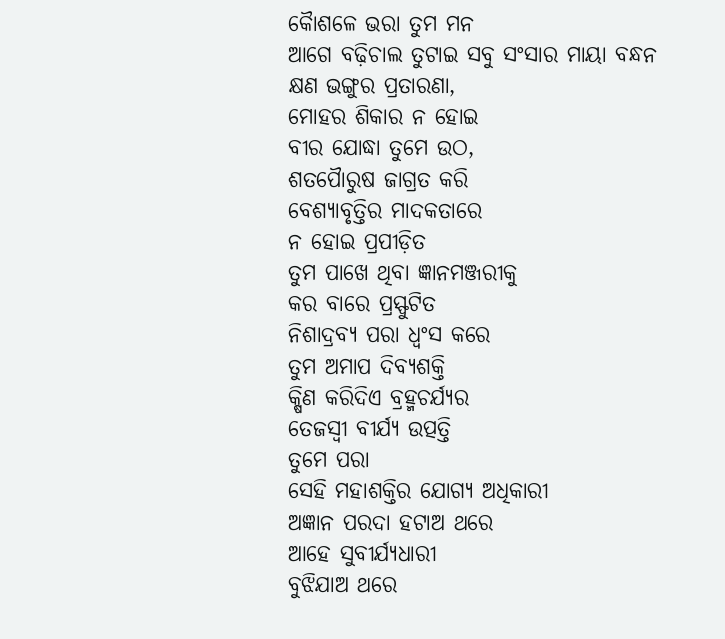କୈାଶଳେ ଭରା ତୁମ ମନ
ଆଗେ ବଢ଼ିଚାଲ ତୁଟାଇ ସବୁ ସଂସାର ମାୟା ବନ୍ଧନ
କ୍ଷଣ ଭଙ୍ଗୁର ପ୍ରତାରଣା,
ମୋହର ଶିକାର ନ ହୋଇ
ବୀର ଯୋଦ୍ଧା ତୁମେ ଉଠ,
ଶତପୈାରୁଷ ଜାଗ୍ରତ କରି
ବେଶ୍ୟାବୃତ୍ତିର ମାଦକତାରେ
ନ ହୋଇ ପ୍ରପୀଡ଼ିତ
ତୁମ ପାଖେ ଥିବା ଜ୍ଞାନମଞ୍ଜରୀକୁ
କର ବାରେ ପ୍ରସ୍ଫୁଟିତ
ନିଶାଦ୍ରବ୍ୟ ପରା ଧ୍ୱଂସ କରେ
ତୁମ ଅମାପ ଦିବ୍ୟଶକ୍ତି
କ୍ଷିଣ କରିଦିଏ ବ୍ରହ୍ମଚର୍ଯ୍ୟର
ତେଜସ୍ଵୀ ବୀର୍ଯ୍ୟ ଉତ୍ପତ୍ତି
ତୁମେ ପରା
ସେହି ମହାଶକ୍ତିର ଯୋଗ୍ୟ ଅଧିକାରୀ
ଅଜ୍ଞାନ ପରଦା ହଟାଅ ଥରେ
ଆହେ ସୁବୀର୍ଯ୍ୟଧାରୀ
ବୁଝିଯାଅ ଥରେ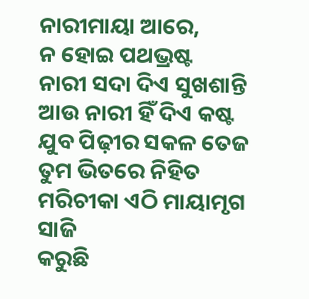ନାରୀମାୟା ଆରେ,
ନ ହୋଇ ପଥଭ୍ରଷ୍ଟ
ନାରୀ ସଦା ଦିଏ ସୁଖଶାନ୍ତି
ଆଉ ନାରୀ ହିଁ ଦିଏ କଷ୍ଟ
ଯୁବ ପିଢ଼ୀର ସକଳ ତେଜ
ତୁମ ଭିତରେ ନିହିତ
ମରିଚୀକା ଏଠି ମାୟାମୃଗ ସାଜି
କରୁଛି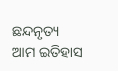ଛନ୍ଦନୃତ୍ୟ
ଆମ ଇତିହାସ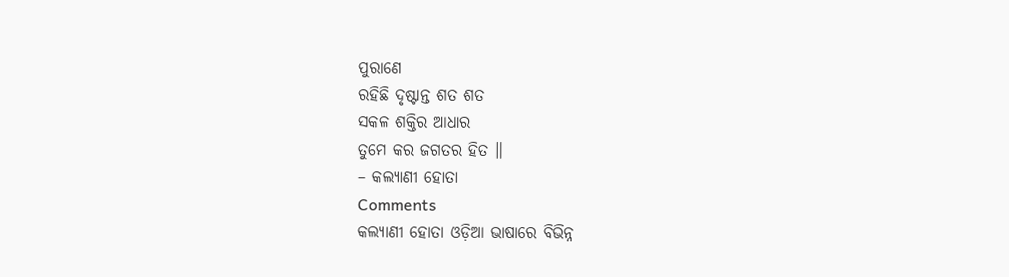ପୁରାଣେ
ରହିଛି ଦୃଷ୍ଟାନ୍ତ ଶତ ଶତ
ସକଳ ଶକ୍ତିର ଆଧାର
ତୁମେ କର ଜଗତର ହିତ ॥
– କଲ୍ୟାଣୀ ହୋତା
Comments
କଲ୍ୟାଣୀ ହୋତା ଓଡ଼ିଆ ଭାଷାରେ ବିଭିନ୍ନ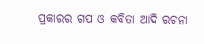ପ୍ରକାରର ଗପ ଓ କବିତା ଆଦି ରଚନା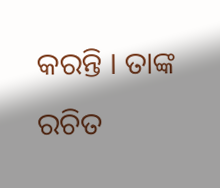କରନ୍ତି । ତାଙ୍କ ରଚିତ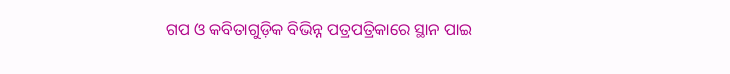ଗପ ଓ କବିତାଗୁଡ଼ିକ ବିଭିନ୍ନ ପତ୍ରପତ୍ରିକାରେ ସ୍ଥାନ ପାଇ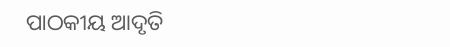ପାଠକୀୟ ଆଦୃତି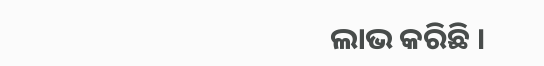ଲାଭ କରିଛି ।